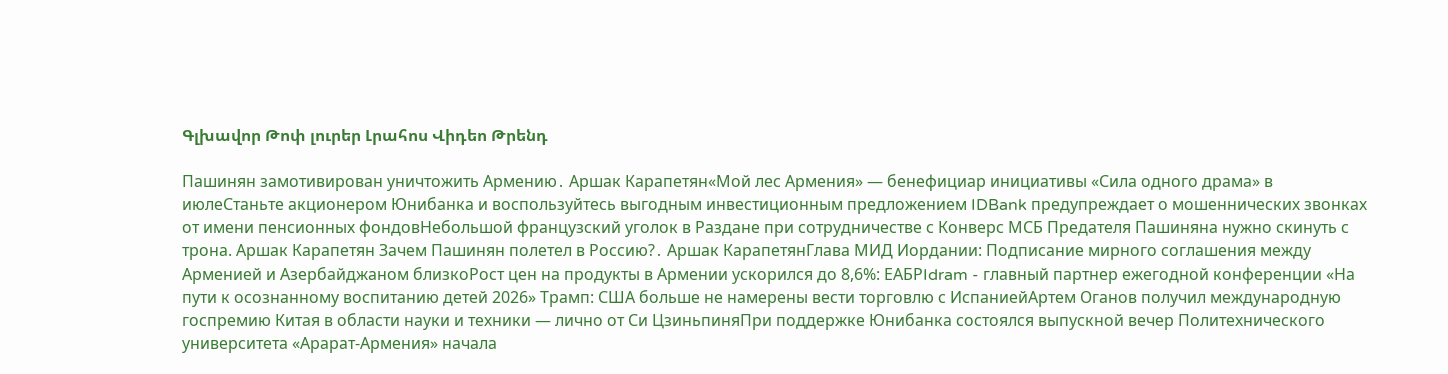Գլխավոր Թոփ լուրեր Լրահոս Վիդեո Թրենդ

Пашинян замотивирован уничтожить Армению․ Аршак Карапетян«Мой лес Армения» — бенефициар инициативы «Сила одного драма» в июлеСтаньте акционером Юнибанка и воспользуйтесь выгодным инвестиционным предложением IDBank предупреждает о мошеннических звонках от имени пенсионных фондовНебольшой французский уголок в Раздане при сотрудничестве с Конверс МСБ Предателя Пашиняна нужно скинуть с трона. Аршак Карапетян Зачем Пашинян полетел в Россию?․ Аршак КарапетянГлава МИД Иордании: Подписание мирного соглашения между Арменией и Азербайджаном близкоРост цен на продукты в Армении ускорился до 8,6%: ЕАБРIdram - главный партнер ежегодной конференции «На пути к осознанному воспитанию детей 2026» Трамп: США больше не намерены вести торговлю с ИспаниейАртем Оганов получил международную госпремию Китая в области науки и техники — лично от Си ЦзиньпиняПри поддержке Юнибанка состоялся выпускной вечер Политехнического университета «Арарат‑Армения» начала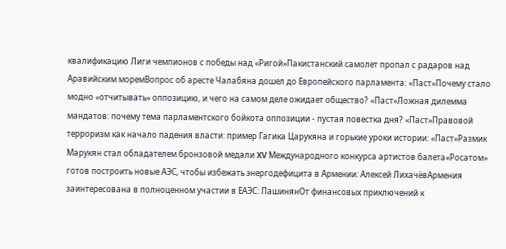квалификацию Лиги чемпионов с победы над «Ригой»Пакистанский самолет пропал с радаров над Аравийским моремВопрос об аресте Чалабяна дошел до Европейского парламента: «Паст»Почему стало модно «отчитывать» оппозицию, и чего на самом деле ожидает общество? «Паст»Ложная дилемма мандатов: почему тема парламентского бойкота оппозиции - пустая повестка дня? «Паст»Правовой терроризм как начало падения власти: пример Гагика Царукяна и горькие уроки истории: «Паст»Размик Марукян стал обладателем бронзовой медали XV Международного конкурса артистов балета«Росатом» готов построить новые АЭС, чтобы избежать энергодефицита в Армении: Алексей ЛихачёвАрмения заинтересована в полноценном участии в ЕАЭС: ПашинянОт финансовых приключений к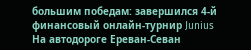большим победам: завершился 4-й финансовый онлайн-турнир Junius На автодороге Ереван-Севан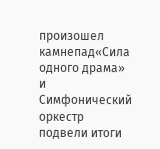произошел камнепад«Сила одного драма» и Симфонический оркестр подвели итоги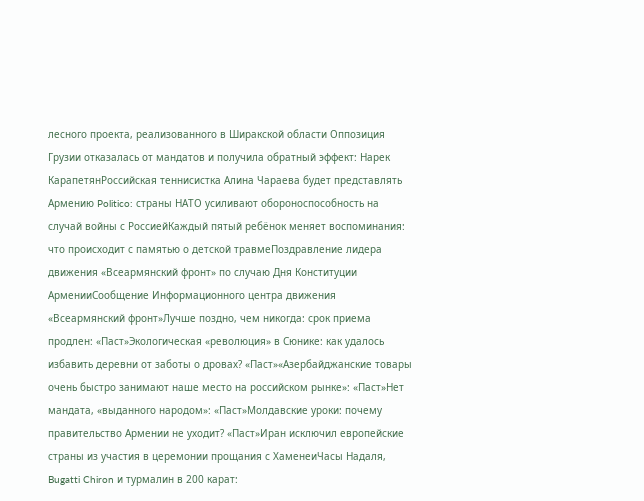лесного проекта, реализованного в Ширакской области Оппозиция Грузии отказалась от мандатов и получила обратный эффект: Нарек КарапетянРоссийская теннисистка Алина Чараева будет представлять Армению Politico: страны НАТО усиливают обороноспособность на случай войны с РоссиейКаждый пятый ребёнок меняет воспоминания: что происходит с памятью о детской травмеПоздравление лидера движения «Всеармянский фронт» по случаю Дня Конституции АрменииСообщение Информационного центра движения «Всеармянский фронт»Лучше поздно, чем никогда: срок приема продлен: «Паст»Экологическая «революция» в Сюнике: как удалось избавить деревни от заботы о дровах? «Паст»«Азербайджанские товары очень быстро занимают наше место на российском рынке»: «Паст»Нет мандата, «выданного народом»: «Паст»Молдавские уроки: почему правительство Армении не уходит? «Паст»Иран исключил европейские страны из участия в церемонии прощания с ХаменеиЧасы Надаля, Bugatti Chiron и турмалин в 200 карат: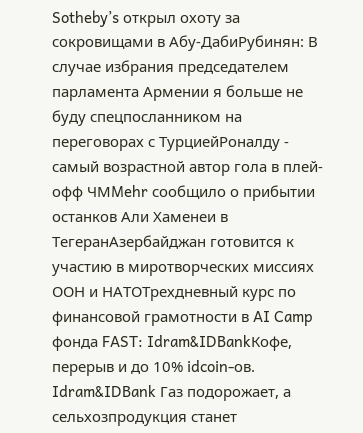Sotheby’s открыл охоту за сокровищами в Абу-ДабиРубинян: В случае избрания председателем парламента Армении я больше не буду спецпосланником на переговорах с ТурциейРоналду - самый возрастной автор гола в плей-офф ЧМMehr сообщило о прибытии останков Али Хаменеи в ТегеранАзербайджан готовится к участию в миротворческих миссиях ООН и НАТОТрехдневный курс по финансовой грамотности в AI Camp фонда FAST: Idram&IDBankКофе, перерыв и до 10% idcoin-ов. Idram&IDBank Газ подорожает, а сельхозпродукция станет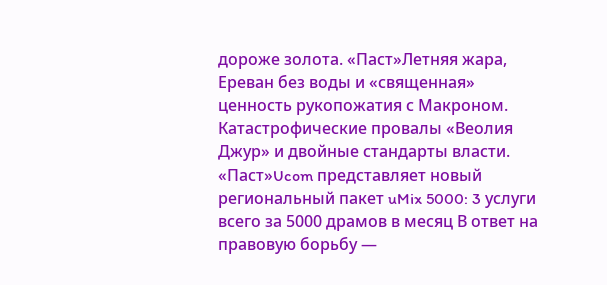дороже золота. «Паст»Летняя жара, Ереван без воды и «священная» ценность рукопожатия с Макроном. Катастрофические провалы «Веолия Джур» и двойные стандарты власти. «Паст»Ucom представляет новый региональный пакет uMix 5000: 3 услуги всего за 5000 драмов в месяц В ответ на правовую борьбу —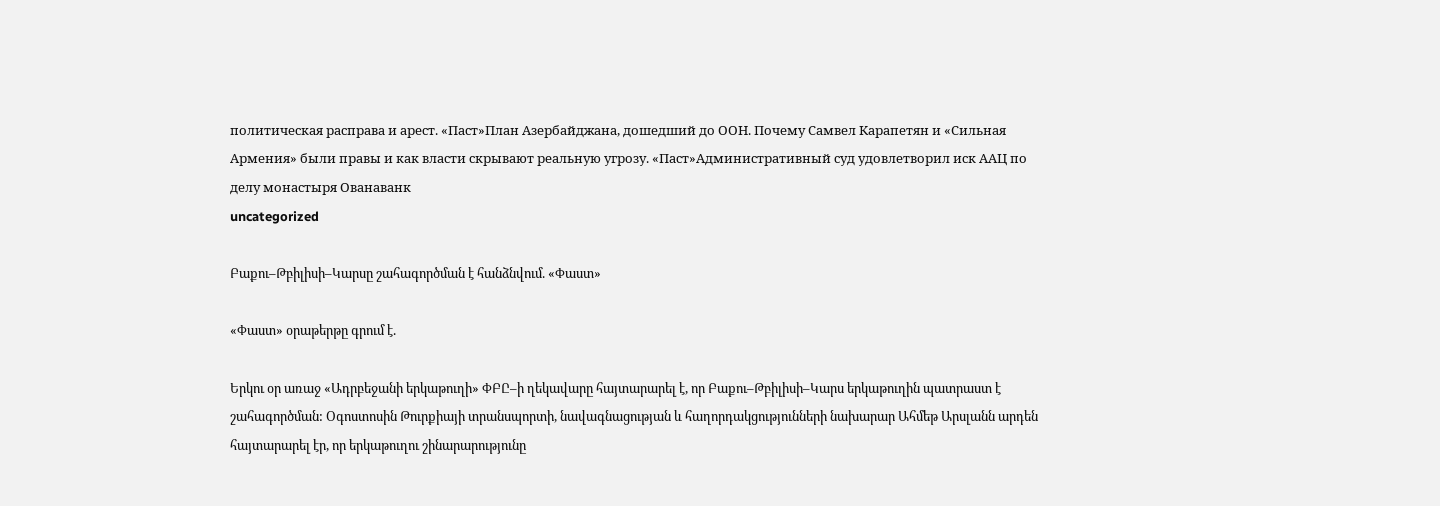политическая расправа и арест. «Паст»План Азербайджана, дошедший до ООН. Почему Самвел Карапетян и «Сильная Армения» были правы и как власти скрывают реальную угрозу. «Паст»Административный суд удовлетворил иск ААЦ по делу монастыря Ованаванк
uncategorized

Բաքու–Թբիլիսի–Կարսը շահագործման է հանձնվում. «Փաստ»

«Փաստ» օրաթերթը գրում է.

Երկու օր առաջ «Ադրբեջանի երկաթուղի» ՓԲԸ–ի ղեկավարը հայտարարել է, որ Բաքու–Թբիլիսի–Կարս երկաթուղին պատրաստ է շահագործման: Օգոստոսին Թուրքիայի տրանսպորտի, նավագնացության և հաղորդակցությունների նախարար Ահմեթ Արսլանն արդեն հայտարարել էր, որ երկաթուղու շինարարությունը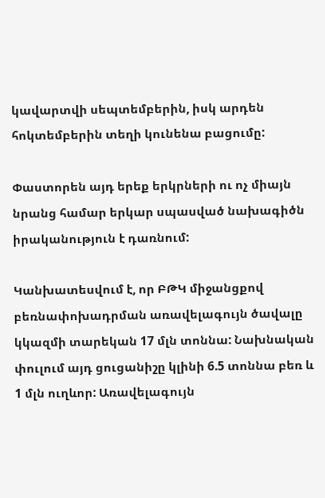կավարտվի սեպտեմբերին, իսկ արդեն հոկտեմբերին տեղի կունենա բացումը:

Փաստորեն այդ երեք երկրների ու ոչ միայն նրանց համար երկար սպասված նախագիծն իրականություն է դառնում:

Կանխատեսվում է, որ ԲԹԿ միջանցքով բեռնափոխադրման առավելագույն ծավալը կկազմի տարեկան 17 մլն տոննա: Նախնական փուլում այդ ցուցանիշը կլինի 6.5 տոննա բեռ և 1 մլն ուղևոր: Առավելագույն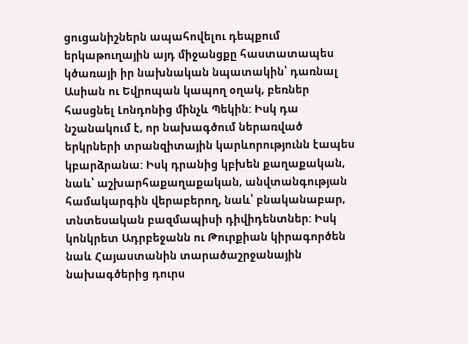ցուցանիշներն ապահովելու դեպքում երկաթուղային այդ միջանցքը հաստատապես կծառայի իր նախնական նպատակին՝ դառնալ Ասիան ու Եվրոպան կապող օղակ, բեռներ հասցնել Լոնդոնից մինչև Պեկին: Իսկ դա նշանակում է, որ նախագծում ներառված երկրների տրանզիտային կարևորությունն էապես կբարձրանա: Իսկ դրանից կբխեն քաղաքական, նաև՝ աշխարհաքաղաքական, անվտանգության համակարգին վերաբերող, նաև՝ բնականաբար, տնտեսական բազմապիսի դիվիդենտներ: Իսկ կոնկրետ Ադրբեջանն ու Թուրքիան կիրագործեն նաև Հայաստանին տարածաշրջանային նախագծերից դուրս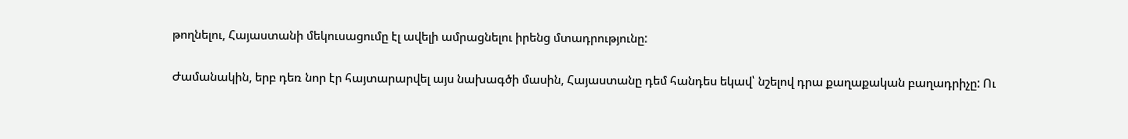թողնելու, Հայաստանի մեկուսացումը էլ ավելի ամրացնելու իրենց մտադրությունը:

Ժամանակին, երբ դեռ նոր էր հայտարարվել այս նախագծի մասին, Հայաստանը դեմ հանդես եկավ՝ նշելով դրա քաղաքական բաղադրիչը: Ու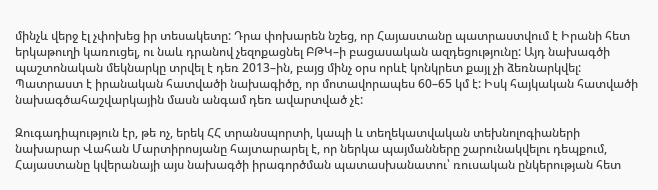մինչև վերջ էլ չփոխեց իր տեսակետը: Դրա փոխարեն նշեց, որ Հայաստանը պատրաստվում է Իրանի հետ երկաթուղի կառուցել, ու նաև դրանով չեզոքացնել ԲԹԿ–ի բացասական ազդեցությունը: Այդ նախագծի պաշտոնական մեկնարկը տրվել է դեռ 2013–ին, բայց մինչ օրս որևէ կոնկրետ քայլ չի ձեռնարկվել: Պատրաստ է իրանական հատվածի նախագիծը, որ մոտավորապես 60–65 կմ է: Իսկ հայկական հատվածի նախագծահաշվարկային մասն անգամ դեռ ավարտված չէ:

Զուգադիպություն էր, թե ոչ, երեկ ՀՀ տրանսպորտի, կապի և տեղեկատվական տեխնոլոգիաների նախարար Վահան Մարտիրոսյանը հայտարարել է, որ ներկա պայմանները շարունակվելու դեպքում, Հայաստանը կվերանայի այս նախագծի իրագործման պատասխանատու՝ ռուսական ընկերության հետ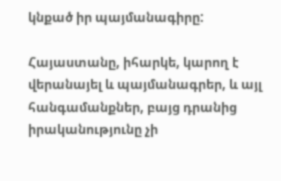կնքած իր պայմանագիրը:

Հայաստանը, իհարկե, կարող է վերանայել և պայմանագրեր, և այլ հանգամանքներ, բայց դրանից իրականությունը չի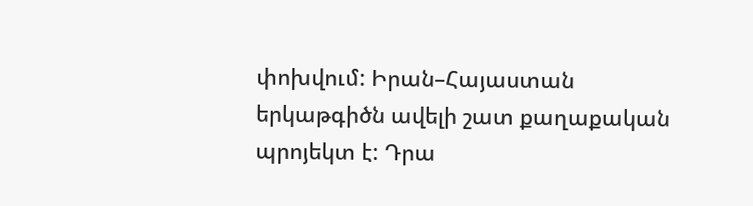փոխվում: Իրան–Հայաստան երկաթգիծն ավելի շատ քաղաքական պրոյեկտ է: Դրա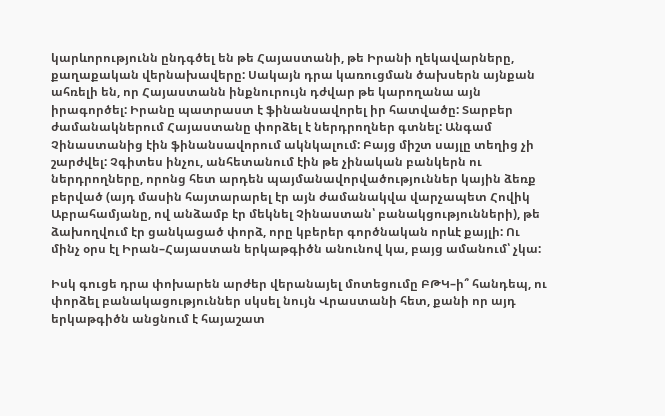կարևորությունն ընդգծել են թե Հայաստանի, թե Իրանի ղեկավարները, քաղաքական վերնախավերը: Սակայն դրա կառուցման ծախսերն այնքան ահռելի են, որ Հայաստանն ինքնուրույն դժվար թե կարողանա այն իրագործել: Իրանը պատրաստ է ֆինանսավորել իր հատվածը: Տարբեր ժամանակներում Հայաստանը փորձել է ներդրողներ գտնել: Անգամ Չինաստանից էին ֆինանսավորում ակնկալում: Բայց միշտ սայլը տեղից չի շարժվել: Չգիտես ինչու, անհետանում էին թե չինական բանկերն ու ներդրողները, որոնց հետ արդեն պայմանավորվածություններ կային ձեռք բերված (այդ մասին հայտարարել էր այն ժամանակվա վարչապետ Հովիկ Աբրահամյանը, ով անձամբ էր մեկնել Չինաստան՝ բանակցությունների), թե ձախողվում էր ցանկացած փորձ, որը կբերեր գործնական որևէ քայլի: Ու մինչ օրս էլ Իրան–Հայաստան երկաթգիծն անունով կա, բայց ամանում՝ չկա:

Իսկ գուցե դրա փոխարեն արժեր վերանայել մոտեցումը ԲԹԿ–ի՞ հանդեպ, ու փորձել բանակացություններ սկսել նույն Վրաստանի հետ, քանի որ այդ երկաթգիծն անցնում է հայաշատ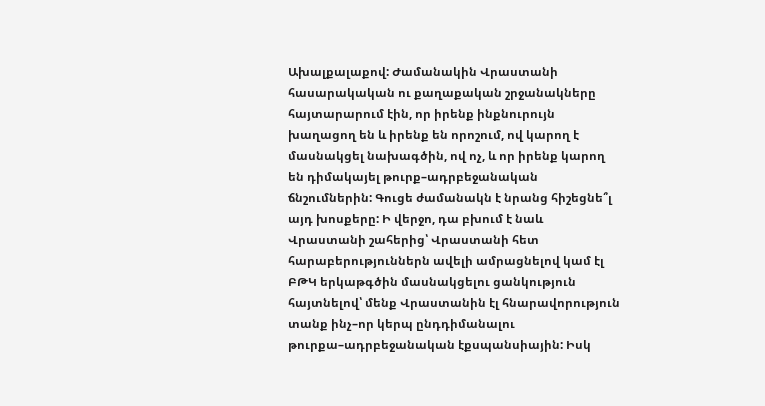Ախալքալաքով: Ժամանակին Վրաստանի հասարակական ու քաղաքական շրջանակները հայտարարում էին, որ իրենք ինքնուրույն խաղացող են և իրենք են որոշում, ով կարող է մասնակցել նախագծին, ով ոչ, և որ իրենք կարող են դիմակայել թուրք–ադրբեջանական ճնշումներին: Գուցե ժամանակն է նրանց հիշեցնե՞լ այդ խոսքերը: Ի վերջո, դա բխում է նաև Վրաստանի շահերից՝ Վրաստանի հետ հարաբերություններն ավելի ամրացնելով կամ էլ ԲԹԿ երկաթգծին մասնակցելու ցանկություն հայտնելով՝ մենք Վրաստանին էլ հնարավորություն տանք ինչ–որ կերպ ընդդիմանալու թուրքա–ադրբեջանական էքսպանսիային: Իսկ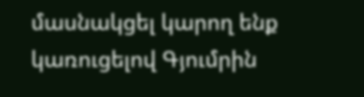մասնակցել կարող ենք կառուցելով Գյումրին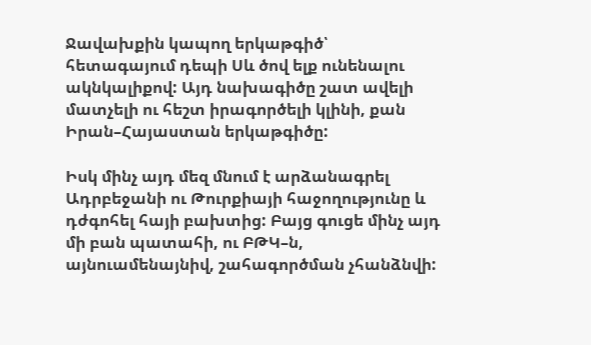Ջավախքին կապող երկաթգիծ՝ հետագայում դեպի Սև ծով ելք ունենալու ակնկալիքով: Այդ նախագիծը շատ ավելի մատչելի ու հեշտ իրագործելի կլինի, քան Իրան–Հայաստան երկաթգիծը:

Իսկ մինչ այդ մեզ մնում է արձանագրել Ադրբեջանի ու Թուրքիայի հաջողությունը և դժգոհել հայի բախտից: Բայց գուցե մինչ այդ մի բան պատահի, ու ԲԹԿ–ն, այնուամենայնիվ, շահագործման չհանձնվի: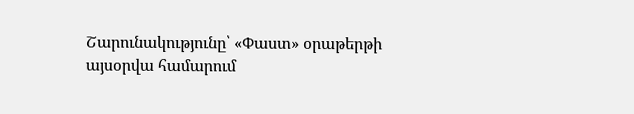Շարունակությունը՝ «Փաստ» օրաթերթի այսօրվա համարում